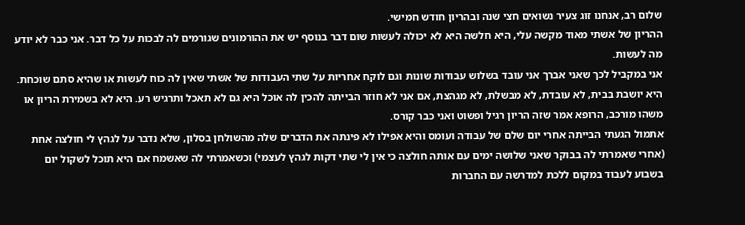שלום רב, אנחנו זוג צעיר נשואים חצי שנה ובהריון חודש חמישי.
ההריון של אשתי מאוד מקשה עלי, היא חלשה היא לא יכולה לעשות שום דבר בנוסף יש את ההורמונים שגורמים לה לבכות על כל דבר. אני כבר לא יודע מה לעשות.
אני במקביל לכך שאני אברך אני עובד בשלוש עבודות שונות וגם לוקח אחריות על שתי העבודות של אשתי שאין לה כוח לעשות או שהיא סתם שוכחת. היא יושבת בבית, לא עובדת, לא מבשלת, לא מגהצת, אם אני לא חוזר הבייתה להכין לה אוכל היא גם לא תאכל ותרגיש רע. היא לא בשמירת הריון או משהו מורכב, הרופא אמר שזה הריון רגיל ופשוט ואני כבר קורס.
אתמול הגעתי הבייתה אחרי יום שלם של עבודה ועומס והיא אפילו לא פינתה את הדברים שלה מהשולחן בסלון, שלא נדבר על לגהץ לי חולצה אחת (אחרי שאמרתי לה בבוקר שאני שלושה ימים עם אותה חולצה כי אין לי שתי דקות לגהץ לעצמי) וכשאמרתי לה שאשמח אם היא תוכל לשקול יום בשבוע לעבוד במקום ללכת למדרשה עם החברות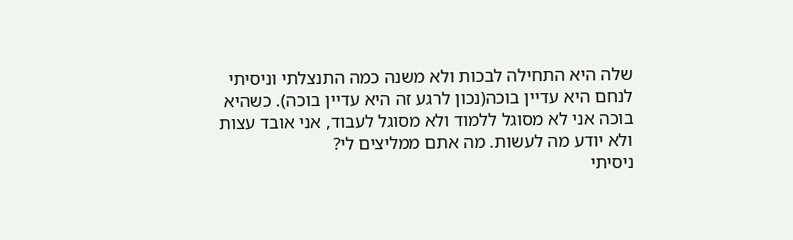שלה היא התחילה לבכות ולא משנה כמה התנצלתי וניסיתי לנחם היא עדיין בוכה(נכון לרגע זה היא עדיין בוכה). כשהיא בוכה אני לא מסוגל ללמוד ולא מסוגל לעבוד, אני אובד עצות ולא יודע מה לעשות. מה אתם ממליצים לי?
ניסיתי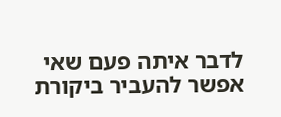לדבר איתה פעם שאי אפשר להעביר ביקורת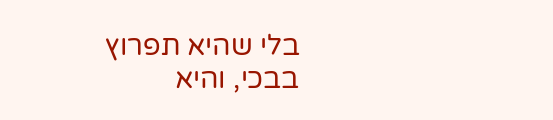בלי שהיא תפרוץ בבכי, והיא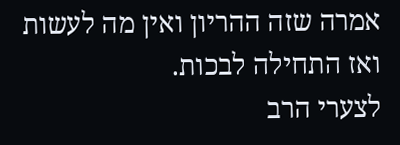אמרה שזה ההריון ואין מה לעשות ואז התחילה לבכות.
לצערי הרב